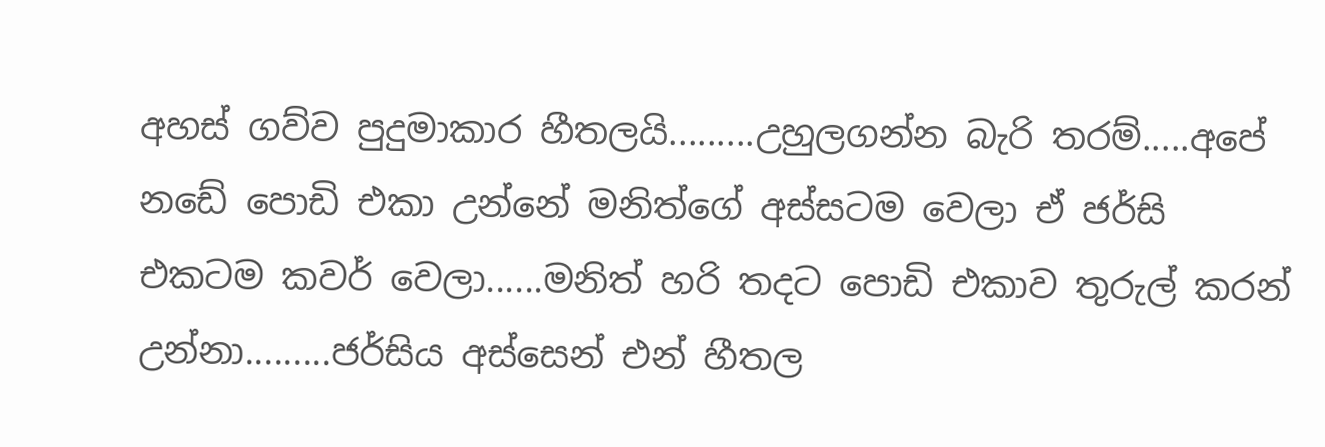අහස් ගව්ව පුදුමාකාර හීතලයි.........උහුලගන්න බැරි තරම්.....අපේ නඩේ පොඩි එකා උන්නේ මනිත්ගේ අස්සටම වෙලා ඒ ජර්සි එකටම කවර් වෙලා......මනිත් හරි තදට පොඩි එකාව තුරුල් කරන් උන්නා.........ජර්සිය අස්සෙන් එන් හීතල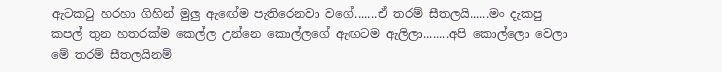ඇටකටු හරහා ගිහින් මුලු ඇඟේම පැතිරෙනවා වගේ.......ඒ තරම් සීතලයි......මං දැකපු කපල් තුන හතරක්ම කෙල්ල උන්නෙ කොල්ලගේ ඇඟටම ඇලිලා........අපි කොල්ලො වෙලා මේ තරම් සීතලයිනම්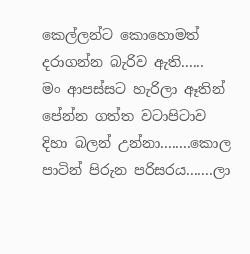කෙල්ලන්ට කොහොමත් දරාගන්න බැරිව ඇති......
මං ආපස්සට හැරිලා ඈතින් පේන්න ගත්ත වටාපිටාව දිහා බලන් උන්නා........කොල පාටින් පිරුන පරිසරය.......ලා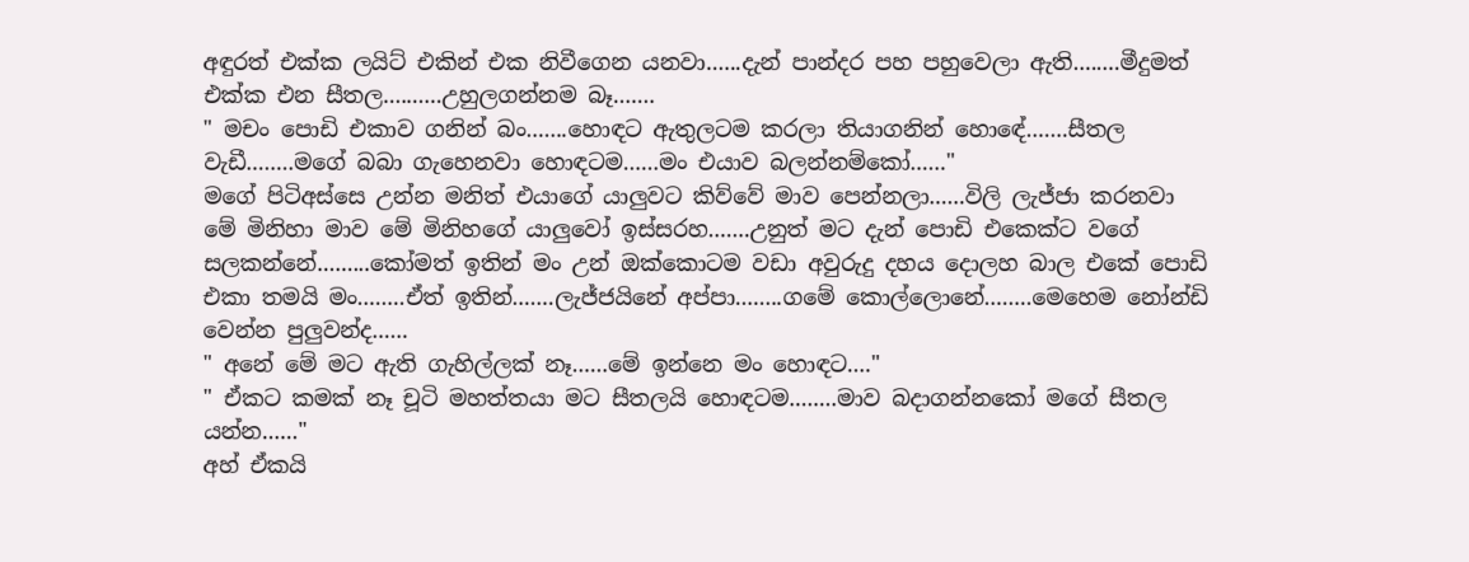අඳුරත් එක්ක ලයිට් එකින් එක නිවීගෙන යනවා......දැන් පාන්දර පහ පහුවෙලා ඇති........මීදුමත් එක්ක එන සීතල..........උහුලගන්නම බෑ.......
" මචං පොඩි එකාව ගනින් බං.......හොඳට ඇතුලටම කරලා තියාගනින් හොඳේ.......සීතල වැඩී........මගේ බබා ගැහෙනවා හොඳටම......මං එයාව බලන්නම්කෝ......"
මගේ පිටිඅස්සෙ උන්න මනිත් එයාගේ යාලුවට කිව්වේ මාව පෙන්නලා......විලි ලැජ්ජා කරනවා මේ මිනිහා මාව මේ මිනිහගේ යාලුවෝ ඉස්සරහ.......උනුත් මට දැන් පොඩි එකෙක්ට වගේ සලකන්නේ.........කෝමත් ඉතින් මං උන් ඔක්කොටම වඩා අවුරුදු දහය දොලහ බාල එකේ පොඩි එකා තමයි මං........ඒත් ඉතින්.......ලැජ්ජයිනේ අප්පා........ගමේ කොල්ලොනේ........මෙහෙම නෝන්ඩි වෙන්න පුලුවන්ද......
" අනේ මේ මට ඇති ගැහිල්ලක් නෑ......මේ ඉන්නෙ මං හොඳට...."
" ඒකට කමක් නෑ චූටි මහත්තයා මට සීතලයි හොඳටම........මාව බදාගන්නකෝ මගේ සීතල යන්න......"
අහ් ඒකයි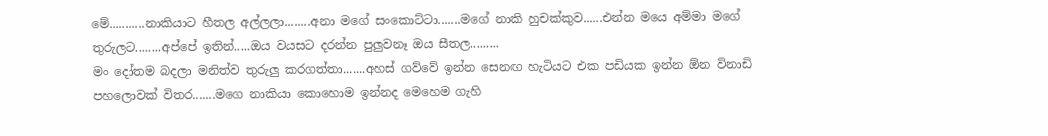මේ...........නාකියාට හීතල අල්ලලා........අනා මගේ සංකොට්ටා.......මගේ නාකි හුචක්කුව......එන්න මයෙ අම්මා මගේ තුරුලට........අප්පේ ඉතින්.....ඔය වයසට දරන්න පුලුවනෑ ඔය සීතල.........
මං දෝතම බදලා මනිත්ව තුරුලු කරගත්තා.......අහස් ගව්වේ ඉන්න සෙනඟ හැටියට එක පඩියක ඉන්න ඕන විනාඩි පහලොවක් විතර.......මගෙ නාකියා කොහොම ඉන්නද මෙහෙම ගැහි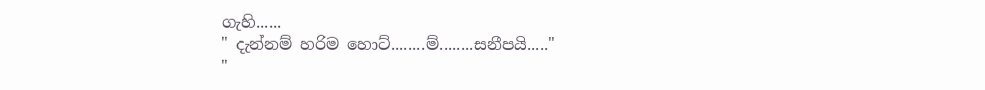ගැහි......
" දැන්නම් හරිම හොට්........ම්........සනීපයි....."
"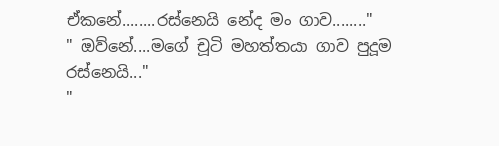ඒකනේ........රස්නෙයි නේද මං ගාව........"
" ඔව්නේ....මගේ චූටි මහත්තයා ගාව පුදූම රස්නෙයි..."
"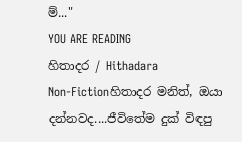ම්..."
YOU ARE READING
හිතාදර / Hithadara
Non-Fictionහිතාදර මනිත්, ඔයා දන්නවද....ජීවිතේම දුක් විඳපු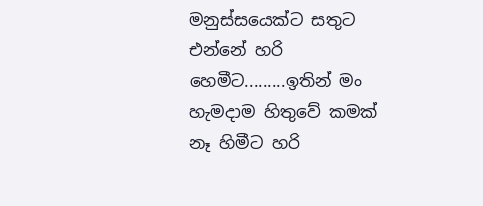මනුස්සයෙක්ට සතුට එන්නේ හරි හෙමීට.........ඉතින් මං හැමදාම හිතුවේ කමක් නෑ හිමීට හරි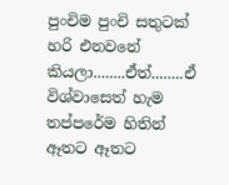පුංචිම පුංචි සතුටක් හරි එනවනේ කියලා........ඒත්........ඒ විශ්වාසෙත් හැම තප්පරේම හිතින් ඈතට ඈතට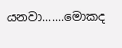යනවා.......මොකද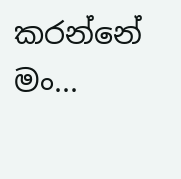කරන්නේ මං...